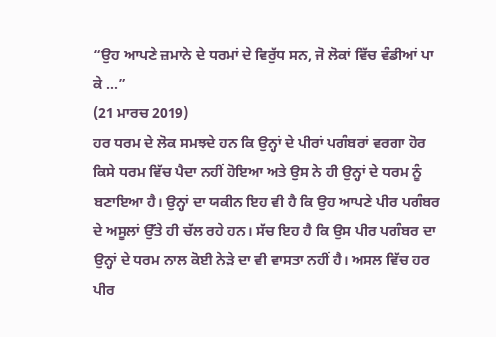“ਉਹ ਆਪਣੇ ਜ਼ਮਾਨੇ ਦੇ ਧਰਮਾਂ ਦੇ ਵਿਰੁੱਧ ਸਨ, ਜੋ ਲੋਕਾਂ ਵਿੱਚ ਵੰਡੀਆਂ ਪਾ ਕੇ ...”
(21 ਮਾਰਚ 2019)
ਹਰ ਧਰਮ ਦੇ ਲੋਕ ਸਮਝਦੇ ਹਨ ਕਿ ਉਨ੍ਹਾਂ ਦੇ ਪੀਰਾਂ ਪਗੰਬਰਾਂ ਵਰਗਾ ਹੋਰ ਕਿਸੇ ਧਰਮ ਵਿੱਚ ਪੈਦਾ ਨਹੀਂ ਹੋਇਆ ਅਤੇ ਉਸ ਨੇ ਹੀ ਉਨ੍ਹਾਂ ਦੇ ਧਰਮ ਨੂੰ ਬਣਾਇਆ ਹੈ। ਉਨ੍ਹਾਂ ਦਾ ਯਕੀਨ ਇਹ ਵੀ ਹੈ ਕਿ ਉਹ ਆਪਣੇ ਪੀਰ ਪਗੰਬਰ ਦੇ ਅਸੂਲਾਂ ਉੱਤੇ ਹੀ ਚੱਲ ਰਹੇ ਹਨ। ਸੱਚ ਇਹ ਹੈ ਕਿ ਉਸ ਪੀਰ ਪਗੰਬਰ ਦਾ ਉਨ੍ਹਾਂ ਦੇ ਧਰਮ ਨਾਲ ਕੋਈ ਨੇੜੇ ਦਾ ਵੀ ਵਾਸਤਾ ਨਹੀਂ ਹੈ। ਅਸਲ ਵਿੱਚ ਹਰ ਪੀਰ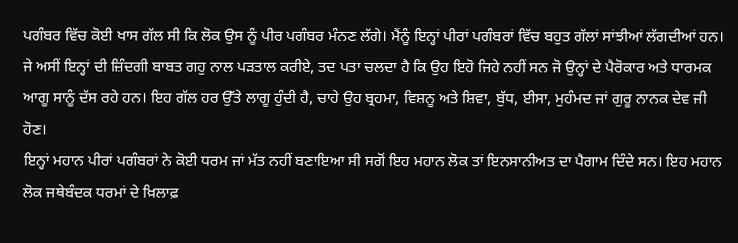ਪਗੰਬਰ ਵਿੱਚ ਕੋਈ ਖਾਸ ਗੱਲ ਸੀ ਕਿ ਲੋਕ ਉਸ ਨੂੰ ਪੀਰ ਪਗੰਬਰ ਮੰਨਣ ਲੱਗੇ। ਮੈਂਨੂੰ ਇਨ੍ਹਾਂ ਪੀਰਾਂ ਪਗੰਬਰਾਂ ਵਿੱਚ ਬਹੁਤ ਗੱਲਾਂ ਸਾਂਝੀਆਂ ਲੱਗਦੀਆਂ ਹਨ। ਜੇ ਅਸੀਂ ਇਨ੍ਹਾਂ ਦੀ ਜ਼ਿੰਦਗੀ ਬਾਬਤ ਗਹੁ ਨਾਲ ਪੜਤਾਲ ਕਰੀਏ, ਤਦ ਪਤਾ ਚਲਦਾ ਹੈ ਕਿ ਉਹ ਇਹੋ ਜਿਹੇ ਨਹੀਂ ਸਨ ਜੋ ਉਨ੍ਹਾਂ ਦੇ ਪੈਰੋਕਾਰ ਅਤੇ ਧਾਰਮਕ ਆਗੂ ਸਾਨੂੰ ਦੱਸ ਰਹੇ ਹਨ। ਇਹ ਗੱਲ ਹਰ ਉੱਤੇ ਲਾਗੂ ਹੁੰਦੀ ਹੈ, ਚਾਹੇ ਉਹ ਬ੍ਰਹਮਾ, ਵਿਸ਼ਨੂ ਅਤੇ ਸ਼ਿਵਾ, ਬੁੱਧ, ਈਸਾ, ਮੁਹੰਮਦ ਜਾਂ ਗੁਰੂ ਨਾਨਕ ਦੇਵ ਜੀ ਹੋਣ।
ਇਨ੍ਹਾਂ ਮਹਾਨ ਪੀਰਾਂ ਪਗੰਬਰਾਂ ਨੇ ਕੋਈ ਧਰਮ ਜਾਂ ਮੱਤ ਨਹੀਂ ਬਣਾਇਆ ਸੀ ਸਗੋਂ ਇਹ ਮਹਾਨ ਲੋਕ ਤਾਂ ਇਨਸਾਨੀਅਤ ਦਾ ਪੈਗਾਮ ਦਿੰਦੇ ਸਨ। ਇਹ ਮਹਾਨ ਲੋਕ ਜਥੇਬੰਦਕ ਧਰਮਾਂ ਦੇ ਖ਼ਿਲਾਫ਼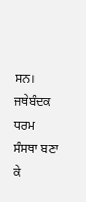ਸਨ। ਜਥੇਬੰਦਕ ਧਰਮ ਸੰਸਥਾ ਬਣਾ ਕੇ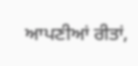ਆਪਣੀਆਂ ਰੀਤਾਂ,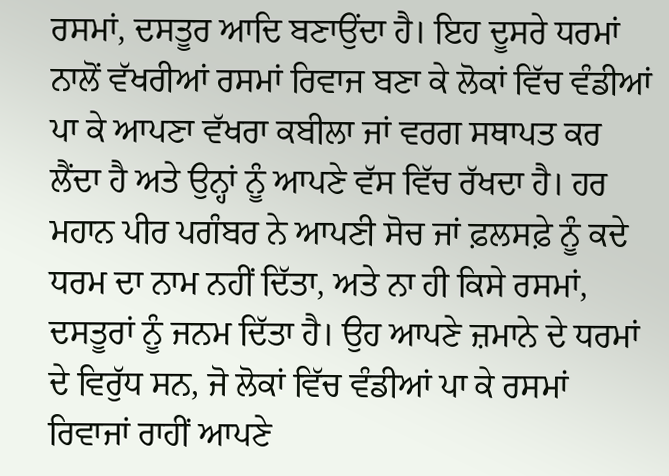ਰਸਮਾਂ, ਦਸਤੂਰ ਆਦਿ ਬਣਾਉਂਦਾ ਹੈ। ਇਹ ਦੂਸਰੇ ਧਰਮਾਂ ਨਾਲੋਂ ਵੱਖਰੀਆਂ ਰਸਮਾਂ ਰਿਵਾਜ ਬਣਾ ਕੇ ਲੋਕਾਂ ਵਿੱਚ ਵੰਡੀਆਂ ਪਾ ਕੇ ਆਪਣਾ ਵੱਖਰਾ ਕਬੀਲਾ ਜਾਂ ਵਰਗ ਸਥਾਪਤ ਕਰ ਲੈਂਦਾ ਹੈ ਅਤੇ ਉਨ੍ਹਾਂ ਨੂੰ ਆਪਣੇ ਵੱਸ ਵਿੱਚ ਰੱਖਦਾ ਹੈ। ਹਰ ਮਹਾਨ ਪੀਰ ਪਗੰਬਰ ਨੇ ਆਪਣੀ ਸੋਚ ਜਾਂ ਫ਼ਲਸਫ਼ੇ ਨੂੰ ਕਦੇ ਧਰਮ ਦਾ ਨਾਮ ਨਹੀਂ ਦਿੱਤਾ, ਅਤੇ ਨਾ ਹੀ ਕਿਸੇ ਰਸਮਾਂ, ਦਸਤੂਰਾਂ ਨੂੰ ਜਨਮ ਦਿੱਤਾ ਹੈ। ਉਹ ਆਪਣੇ ਜ਼ਮਾਨੇ ਦੇ ਧਰਮਾਂ ਦੇ ਵਿਰੁੱਧ ਸਨ, ਜੋ ਲੋਕਾਂ ਵਿੱਚ ਵੰਡੀਆਂ ਪਾ ਕੇ ਰਸਮਾਂ ਰਿਵਾਜਾਂ ਰਾਹੀਂ ਆਪਣੇ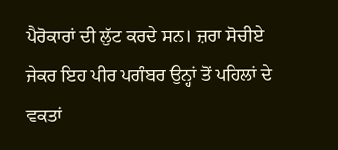ਪੈਰੋਕਾਰਾਂ ਦੀ ਲੁੱਟ ਕਰਦੇ ਸਨ। ਜ਼ਰਾ ਸੋਚੀਏ ਜੇਕਰ ਇਹ ਪੀਰ ਪਗੰਬਰ ਉਨ੍ਹਾਂ ਤੋਂ ਪਹਿਲਾਂ ਦੇ ਵਕਤਾਂ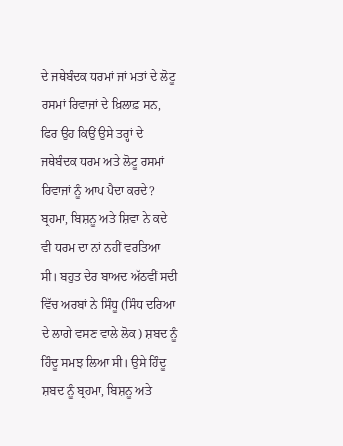ਦੇ ਜਥੇਬੰਦਕ ਧਰਮਾਂ ਜਾਂ ਮਤਾਂ ਦੇ ਲੋਟੂ ਰਸਮਾਂ ਰਿਵਾਜਾਂ ਦੇ ਖ਼ਿਲਾਫ਼ ਸਨ, ਫਿਰ ਉਹ ਕਿਉਂ ਉਸੇ ਤਰ੍ਹਾਂ ਦੇ ਜਥੇਬੰਦਕ ਧਰਮ ਅਤੇ ਲੋਟੂ ਰਸਮਾਂ ਰਿਵਾਜਾਂ ਨੂੰ ਆਪ ਪੈਦਾ ਕਰਦੇ?
ਬ੍ਰਹਮਾ, ਬਿਸ਼ਨੂ ਅਤੇ ਸ਼ਿਵਾ ਨੇ ਕਦੇ ਵੀ ਧਰਮ ਦਾ ਨਾਂ ਨਹੀਂ ਵਰਤਿਆ ਸੀ। ਬਹੁਤ ਦੇਰ ਬਾਅਦ ਅੱਠਵੀਂ ਸਦੀ ਵਿੱਚ ਅਰਬਾਂ ਨੇ ਸਿੰਧੂ (ਸਿੰਧ ਦਰਿਆ ਦੇ ਲਾਗੇ ਵਸਣ ਵਾਲੇ ਲੋਕ) ਸ਼ਬਦ ਨੂੰ ਹਿੰਦੂ ਸਮਝ ਲਿਆ ਸੀ। ਉਸੇ ਹਿੰਦੂ ਸ਼ਬਦ ਨੂੰ ਬ੍ਰਹਮਾ, ਬਿਸ਼ਨੂ ਅਤੇ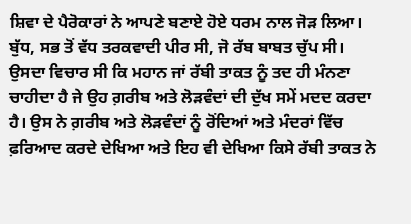ਸ਼ਿਵਾ ਦੇ ਪੈਰੋਕਾਰਾਂ ਨੇ ਆਪਣੇ ਬਣਾਏ ਹੋਏ ਧਰਮ ਨਾਲ ਜੋੜ ਲਿਆ। ਬੁੱਧ, ਸਭ ਤੋਂ ਵੱਧ ਤਰਕਵਾਦੀ ਪੀਰ ਸੀ, ਜੋ ਰੱਬ ਬਾਬਤ ਚੁੱਪ ਸੀ। ਉਸਦਾ ਵਿਚਾਰ ਸੀ ਕਿ ਮਹਾਨ ਜਾਂ ਰੱਬੀ ਤਾਕਤ ਨੂੰ ਤਦ ਹੀ ਮੰਨਣਾ ਚਾਹੀਦਾ ਹੈ ਜੇ ਉਹ ਗ਼ਰੀਬ ਅਤੇ ਲੋੜਵੰਦਾਂ ਦੀ ਦੁੱਖ ਸਮੇਂ ਮਦਦ ਕਰਦਾ ਹੈ। ਉਸ ਨੇ ਗ਼ਰੀਬ ਅਤੇ ਲੋੜਵੰਦਾਂ ਨੂੰ ਰੋਂਦਿਆਂ ਅਤੇ ਮੰਦਰਾਂ ਵਿੱਚ ਫ਼ਰਿਆਦ ਕਰਦੇ ਦੇਖਿਆ ਅਤੇ ਇਹ ਵੀ ਦੇਖਿਆ ਕਿਸੇ ਰੱਬੀ ਤਾਕਤ ਨੇ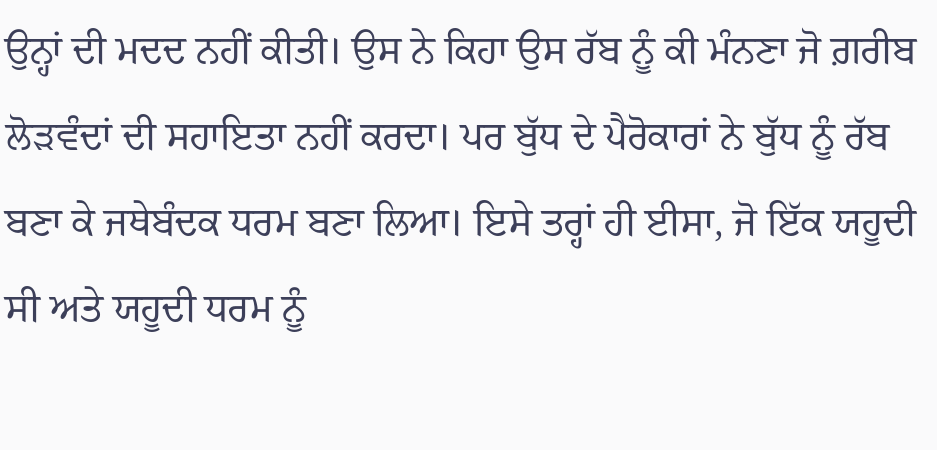ਉਨ੍ਹਾਂ ਦੀ ਮਦਦ ਨਹੀਂ ਕੀਤੀ। ਉਸ ਨੇ ਕਿਹਾ ਉਸ ਰੱਬ ਨੂੰ ਕੀ ਮੰਨਣਾ ਜੋ ਗ਼ਰੀਬ ਲੋੜਵੰਦਾਂ ਦੀ ਸਹਾਇਤਾ ਨਹੀਂ ਕਰਦਾ। ਪਰ ਬੁੱਧ ਦੇ ਪੈਰੋਕਾਰਾਂ ਨੇ ਬੁੱਧ ਨੂੰ ਰੱਬ ਬਣਾ ਕੇ ਜਥੇਬੰਦਕ ਧਰਮ ਬਣਾ ਲਿਆ। ਇਸੇ ਤਰ੍ਹਾਂ ਹੀ ਈਸਾ, ਜੋ ਇੱਕ ਯਹੂਦੀ ਸੀ ਅਤੇ ਯਹੂਦੀ ਧਰਮ ਨੂੰ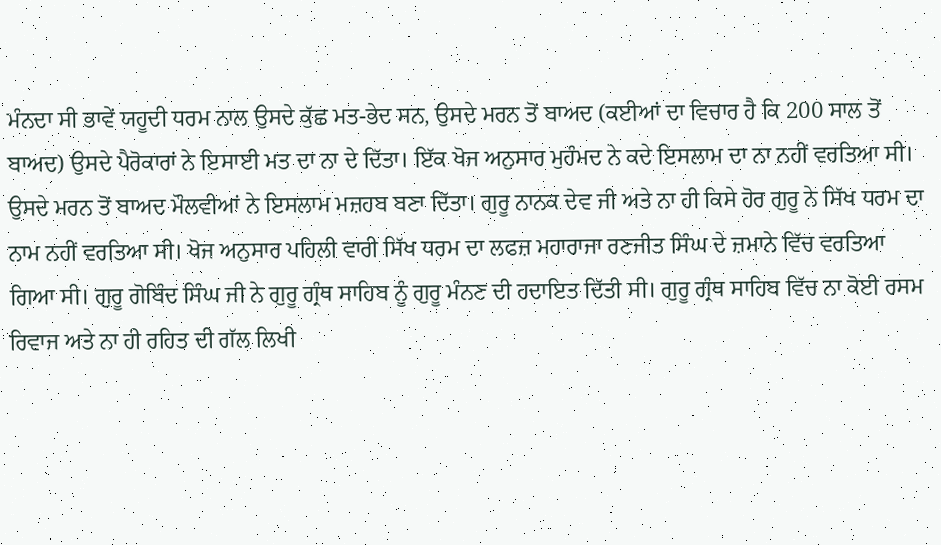ਮੰਨਦਾ ਸੀ ਭਾਵੇਂ ਯਹੂਦੀ ਧਰਮ ਨਾਲ ਉਸਦੇ ਕੁੱਛ ਮਤ-ਭੇਦ ਸਨ, ਉਸਦੇ ਮਰਨ ਤੋਂ ਬਾਅਦ (ਕਈਆਂ ਦਾ ਵਿਚਾਰ ਹੈ ਕਿ 200 ਸਾਲ ਤੋਂ ਬਾਅਦ) ਉਸਦੇ ਪੈਰੋਕਾਰਾਂ ਨੇ ਇਸਾਈ ਮਤ ਦਾ ਨਾ ਦੇ ਦਿੱਤਾ। ਇੱਕ ਖੋਜ ਅਨੁਸਾਰ ਮੁਹੰਮਦ ਨੇ ਕਦੇ ਇਸਲਾਮ ਦਾ ਨਾ ਨਹੀਂ ਵਰਤਿਆ ਸੀ। ਉਸਦੇ ਮਰਨ ਤੋਂ ਬਾਅਦ ਮੌਲਵੀਆਂ ਨੇ ਇਸਲਾਮ ਮਜ਼ਹਬ ਬਣਾ ਦਿੱਤਾ। ਗੁਰੂ ਨਾਨਕ ਦੇਵ ਜੀ ਅਤੇ ਨਾ ਹੀ ਕਿਸੇ ਹੋਰ ਗੁਰੂ ਨੇ ਸਿੱਖ ਧਰਮ ਦਾ ਨਾਮ ਨਹੀਂ ਵਰਤਿਆ ਸੀ। ਖੋਜ ਅਨੁਸਾਰ ਪਹਿਲੀ ਵਾਰੀ ਸਿੱਖ ਧਰਮ ਦਾ ਲਫਜ਼ ਮਹਾਰਾਜਾ ਰਣਜੀਤ ਸਿੰਘ ਦੇ ਜ਼ਮਾਨੇ ਵਿੱਚ ਵਰਤਿਆ ਗਿਆ ਸੀ। ਗੁਰੂ ਗੋਬਿੰਦ ਸਿੰਘ ਜੀ ਨੇ ਗੁਰੂ ਗ੍ਰੰਥ ਸਾਹਿਬ ਨੂੰ ਗੁਰੂ ਮੰਨਣ ਦੀ ਹਦਾਇਤ ਦਿੱਤੀ ਸੀ। ਗੁਰੂ ਗ੍ਰੰਥ ਸਾਹਿਬ ਵਿੱਚ ਨਾ ਕੋਈ ਰਸਮ ਰਿਵਾਜ ਅਤੇ ਨਾ ਹੀ ਰਹਿਤ ਦੀ ਗੱਲ ਲਿਖੀ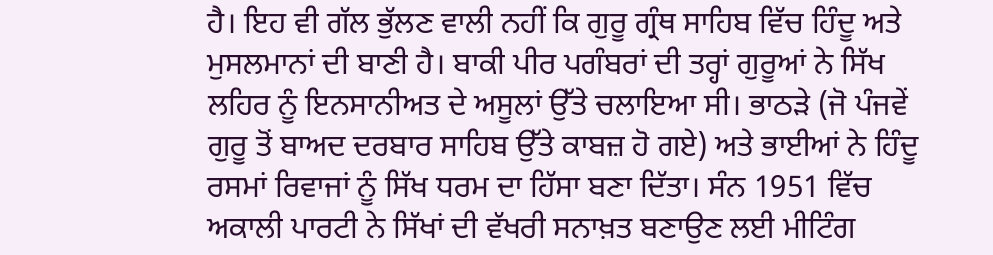ਹੈ। ਇਹ ਵੀ ਗੱਲ ਭੁੱਲਣ ਵਾਲੀ ਨਹੀਂ ਕਿ ਗੁਰੂ ਗ੍ਰੰਥ ਸਾਹਿਬ ਵਿੱਚ ਹਿੰਦੂ ਅਤੇ ਮੁਸਲਮਾਨਾਂ ਦੀ ਬਾਣੀ ਹੈ। ਬਾਕੀ ਪੀਰ ਪਗੰਬਰਾਂ ਦੀ ਤਰ੍ਹਾਂ ਗੁਰੂਆਂ ਨੇ ਸਿੱਖ ਲਹਿਰ ਨੂੰ ਇਨਸਾਨੀਅਤ ਦੇ ਅਸੂਲਾਂ ਉੱਤੇ ਚਲਾਇਆ ਸੀ। ਭਾਠੜੇ (ਜੋ ਪੰਜਵੇਂ ਗੁਰੂ ਤੋਂ ਬਾਅਦ ਦਰਬਾਰ ਸਾਹਿਬ ਉੱਤੇ ਕਾਬਜ਼ ਹੋ ਗਏ) ਅਤੇ ਭਾਈਆਂ ਨੇ ਹਿੰਦੂ ਰਸਮਾਂ ਰਿਵਾਜਾਂ ਨੂੰ ਸਿੱਖ ਧਰਮ ਦਾ ਹਿੱਸਾ ਬਣਾ ਦਿੱਤਾ। ਸੰਨ 1951 ਵਿੱਚ ਅਕਾਲੀ ਪਾਰਟੀ ਨੇ ਸਿੱਖਾਂ ਦੀ ਵੱਖਰੀ ਸਨਾਖ਼ਤ ਬਣਾਉਣ ਲਈ ਮੀਟਿੰਗ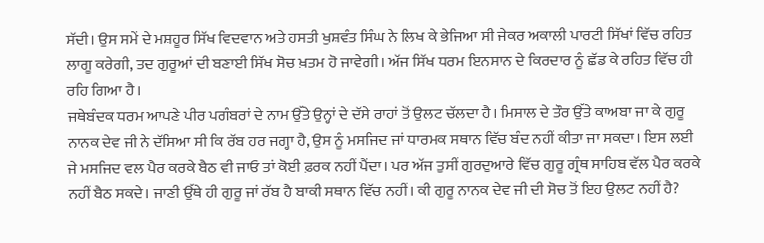ਸੱਦੀ। ਉਸ ਸਮੇਂ ਦੇ ਮਸ਼ਹੂਰ ਸਿੱਖ ਵਿਦਵਾਨ ਅਤੇ ਹਸਤੀ ਖੁਸ਼ਵੰਤ ਸਿੰਘ ਨੇ ਲਿਖ ਕੇ ਭੇਜਿਆ ਸੀ ਜੇਕਰ ਅਕਾਲੀ ਪਾਰਟੀ ਸਿੱਖਾਂ ਵਿੱਚ ਰਹਿਤ ਲਾਗੂ ਕਰੇਗੀ, ਤਦ ਗੁਰੂਆਂ ਦੀ ਬਣਾਈ ਸਿੱਖ ਸੋਚ ਖ਼ਤਮ ਹੋ ਜਾਵੇਗੀ। ਅੱਜ ਸਿੱਖ ਧਰਮ ਇਨਸਾਨ ਦੇ ਕਿਰਦਾਰ ਨੂੰ ਛੱਡ ਕੇ ਰਹਿਤ ਵਿੱਚ ਹੀ ਰਹਿ ਗਿਆ ਹੈ।
ਜਥੇਬੰਦਕ ਧਰਮ ਆਪਣੇ ਪੀਰ ਪਗੰਬਰਾਂ ਦੇ ਨਾਮ ਉੱਤੇ ਉਨ੍ਹਾਂ ਦੇ ਦੱਸੇ ਰਾਹਾਂ ਤੋਂ ਉਲਟ ਚੱਲਦਾ ਹੈ। ਮਿਸਾਲ ਦੇ ਤੌਰ ਉੱਤੇ ਕਾਅਬਾ ਜਾ ਕੇ ਗੁਰੂ ਨਾਨਕ ਦੇਵ ਜੀ ਨੇ ਦੱਸਿਆ ਸੀ ਕਿ ਰੱਬ ਹਰ ਜਗ੍ਹਾ ਹੈ, ਉਸ ਨੂੰ ਮਸਜਿਦ ਜਾਂ ਧਾਰਮਕ ਸਥਾਨ ਵਿੱਚ ਬੰਦ ਨਹੀਂ ਕੀਤਾ ਜਾ ਸਕਦਾ। ਇਸ ਲਈ ਜੇ ਮਸਜਿਦ ਵਲ ਪੈਰ ਕਰਕੇ ਬੈਠ ਵੀ ਜਾਓ ਤਾਂ ਕੋਈ ਫ਼ਰਕ ਨਹੀਂ ਪੈਂਦਾ। ਪਰ ਅੱਜ ਤੁਸੀਂ ਗੁਰਦੁਆਰੇ ਵਿੱਚ ਗੁਰੂ ਗ੍ਰੰਥ ਸਾਹਿਬ ਵੱਲ ਪੈਰ ਕਰਕੇ ਨਹੀਂ ਬੈਠ ਸਕਦੇ। ਜਾਣੀ ਉੱਥੇ ਹੀ ਗੁਰੂ ਜਾਂ ਰੱਬ ਹੈ ਬਾਕੀ ਸਥਾਨ ਵਿੱਚ ਨਹੀਂ। ਕੀ ਗੁਰੂ ਨਾਨਕ ਦੇਵ ਜੀ ਦੀ ਸੋਚ ਤੋਂ ਇਹ ਉਲਟ ਨਹੀਂ ਹੈ?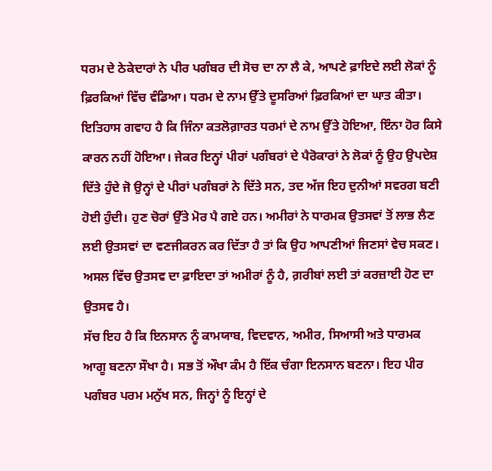ਧਰਮ ਦੇ ਠੇਕੇਦਾਰਾਂ ਨੇ ਪੀਰ ਪਗੰਬਰ ਦੀ ਸੋਚ ਦਾ ਨਾ ਲੈ ਕੇ, ਆਪਣੇ ਫ਼ਾਇਦੇ ਲਈ ਲੋਕਾਂ ਨੂੰ ਫ਼ਿਰਕਿਆਂ ਵਿੱਚ ਵੰਡਿਆ। ਧਰਮ ਦੇ ਨਾਮ ਉੱਤੇ ਦੂਸਰਿਆਂ ਫ਼ਿਰਕਿਆਂ ਦਾ ਘਾਤ ਕੀਤਾ। ਇਤਿਹਾਸ ਗਵਾਹ ਹੈ ਕਿ ਜਿੰਨਾ ਕਤਲੋਗ਼ਾਰਤ ਧਰਮਾਂ ਦੇ ਨਾਮ ਉੱਤੇ ਹੋਇਆ, ਇੰਨਾ ਹੋਰ ਕਿਸੇ ਕਾਰਨ ਨਹੀਂ ਹੋਇਆ। ਜੇਕਰ ਇਨ੍ਹਾਂ ਪੀਰਾਂ ਪਗੰਬਰਾਂ ਦੇ ਪੈਰੋਕਾਰਾਂ ਨੇ ਲੋਕਾਂ ਨੂੰ ਉਹ ਉਪਦੇਸ਼ ਦਿੱਤੇ ਹੁੰਦੇ ਜੋ ਉਨ੍ਹਾਂ ਦੇ ਪੀਰਾਂ ਪਗੰਬਰਾਂ ਨੇ ਦਿੱਤੇ ਸਨ, ਤਦ ਅੱਜ ਇਹ ਦੁਨੀਆਂ ਸਵਰਗ ਬਣੀ ਹੋਈ ਹੁੰਦੀ। ਹੁਣ ਚੋਰਾਂ ਉੱਤੇ ਮੋਰ ਪੈ ਗਏ ਹਨ। ਅਮੀਰਾਂ ਨੇ ਧਾਰਮਕ ਉਤਸਵਾਂ ਤੋਂ ਲਾਭ ਲੈਣ ਲਈ ਉਤਸਵਾਂ ਦਾ ਵਣਜੀਕਰਨ ਕਰ ਦਿੱਤਾ ਹੈ ਤਾਂ ਕਿ ਉਹ ਆਪਣੀਆਂ ਜਿਣਸਾਂ ਵੇਚ ਸਕਣ। ਅਸਲ ਵਿੱਚ ਉਤਸਵ ਦਾ ਫ਼ਾਇਦਾ ਤਾਂ ਅਮੀਰਾਂ ਨੂੰ ਹੈ, ਗ਼ਰੀਬਾਂ ਲਈ ਤਾਂ ਕਰਜ਼ਾਈ ਹੋਣ ਦਾ ਉਤਸਵ ਹੈ।
ਸੱਚ ਇਹ ਹੈ ਕਿ ਇਨਸਾਨ ਨੂੰ ਕਾਮਯਾਬ, ਵਿਦਵਾਨ, ਅਮੀਰ, ਸਿਆਸੀ ਅਤੇ ਧਾਰਮਕ ਆਗੂ ਬਣਨਾ ਸੌਖਾ ਹੈ। ਸਭ ਤੋਂ ਔਖਾ ਕੰਮ ਹੈ ਇੱਕ ਚੰਗਾ ਇਨਸਾਨ ਬਣਨਾ। ਇਹ ਪੀਰ ਪਗੰਬਰ ਪਰਮ ਮਨੁੱਖ ਸਨ, ਜਿਨ੍ਹਾਂ ਨੂੰ ਇਨ੍ਹਾਂ ਦੇ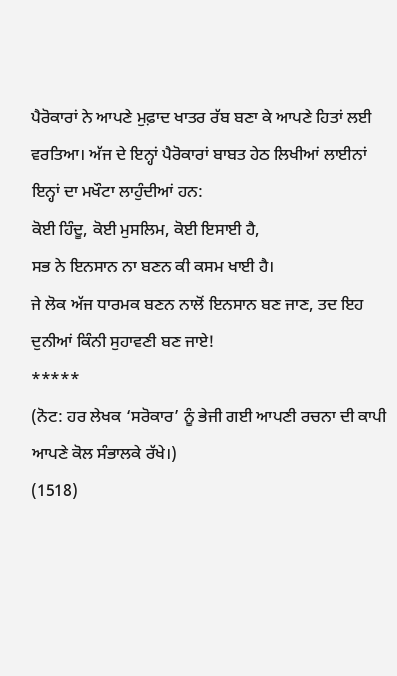ਪੈਰੋਕਾਰਾਂ ਨੇ ਆਪਣੇ ਮੁਫ਼ਾਦ ਖਾਤਰ ਰੱਬ ਬਣਾ ਕੇ ਆਪਣੇ ਹਿਤਾਂ ਲਈ ਵਰਤਿਆ। ਅੱਜ ਦੇ ਇਨ੍ਹਾਂ ਪੈਰੋਕਾਰਾਂ ਬਾਬਤ ਹੇਠ ਲਿਖੀਆਂ ਲਾਈਨਾਂ ਇਨ੍ਹਾਂ ਦਾ ਮਖੌਟਾ ਲਾਹੁੰਦੀਆਂ ਹਨ:
ਕੋਈ ਹਿੰਦੂ, ਕੋਈ ਮੁਸਲਿਮ, ਕੋਈ ਇਸਾਈ ਹੈ,
ਸਭ ਨੇ ਇਨਸਾਨ ਨਾ ਬਣਨ ਕੀ ਕਸਮ ਖਾਈ ਹੈ।
ਜੇ ਲੋਕ ਅੱਜ ਧਾਰਮਕ ਬਣਨ ਨਾਲੋਂ ਇਨਸਾਨ ਬਣ ਜਾਣ, ਤਦ ਇਹ ਦੁਨੀਆਂ ਕਿੰਨੀ ਸੁਹਾਵਣੀ ਬਣ ਜਾਏ!
*****
(ਨੋਟ: ਹਰ ਲੇਖਕ ‘ਸਰੋਕਾਰ’ ਨੂੰ ਭੇਜੀ ਗਈ ਆਪਣੀ ਰਚਨਾ ਦੀ ਕਾਪੀ ਆਪਣੇ ਕੋਲ ਸੰਭਾਲਕੇ ਰੱਖੇ।)
(1518)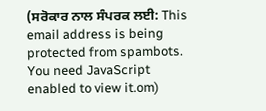(ਸਰੋਕਾਰ ਨਾਲ ਸੰਪਰਕ ਲਈ: This email address is being protected from spambots. You need JavaScript enabled to view it.om)